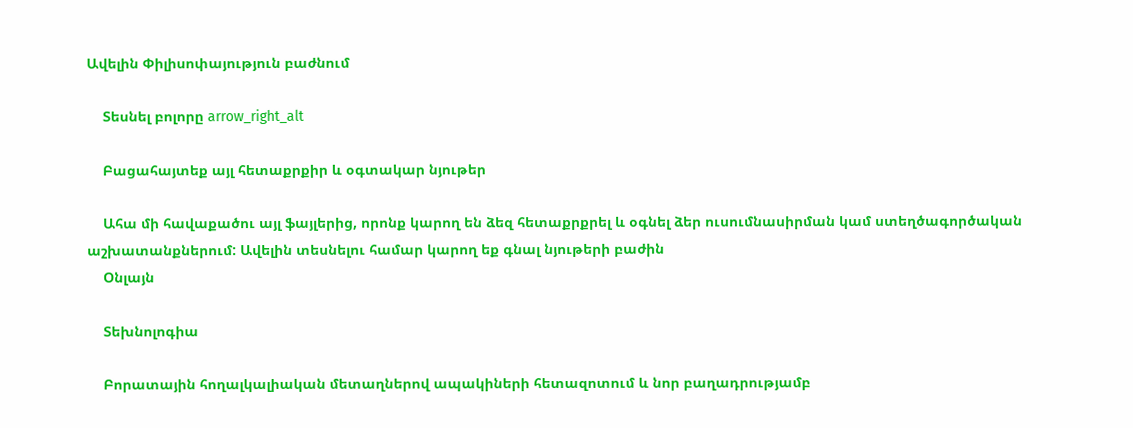Ավելին Փիլիսոփայություն բաժնում

    Տեսնել բոլորը arrow_right_alt

    Բացահայտեք այլ հետաքրքիր և օգտակար նյութեր

    Ահա մի հավաքածու այլ ֆայլերից, որոնք կարող են ձեզ հետաքրքրել և օգնել ձեր ուսումնասիրման կամ ստեղծագործական աշխատանքներում: Ավելին տեսնելու համար կարող եք գնալ նյութերի բաժին
    Օնլայն

    Տեխնոլոգիա

    Բորատային հողալկալիական մետաղներով ապակիների հետազոտում և նոր բաղադրությամբ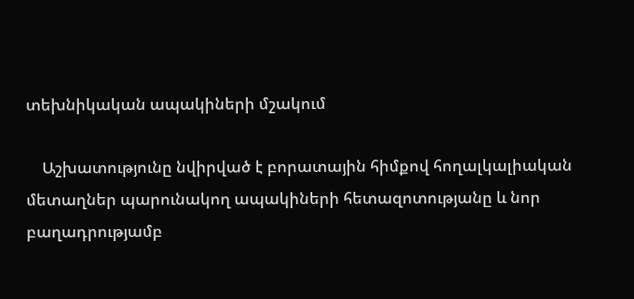տեխնիկական ապակիների մշակում

    Աշխատությունը նվիրված է բորատային հիմքով հողալկալիական մետաղներ պարունակող ապակիների հետազոտությանը և նոր բաղադրությամբ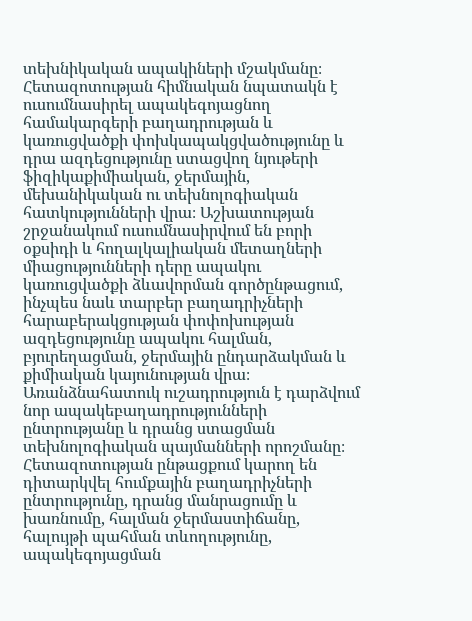տեխնիկական ապակիների մշակմանը։ Հետազոտության հիմնական նպատակն է ուսումնասիրել ապակեգոյացնող համակարգերի բաղադրության և կառուցվածքի փոխկապակցվածությունը և դրա ազդեցությունը ստացվող նյութերի ֆիզիկաքիմիական, ջերմային, մեխանիկական ու տեխնոլոգիական հատկությունների վրա։ Աշխատության շրջանակում ուսումնասիրվում են բորի օքսիդի և հողալկալիական մետաղների միացությունների դերը ապակու կառուցվածքի ձևավորման գործընթացում, ինչպես նաև տարբեր բաղադրիչների հարաբերակցության փոփոխության ազդեցությունը ապակու հալման, բյուրեղացման, ջերմային ընդարձակման և քիմիական կայունության վրա։ Առանձնահատուկ ուշադրություն է դարձվում նոր ապակեբաղադրությունների ընտրությանը և դրանց ստացման տեխնոլոգիական պայմանների որոշմանը։ Հետազոտության ընթացքում կարող են դիտարկվել հումքային բաղադրիչների ընտրությունը, դրանց մանրացումը և խառնումը, հալման ջերմաստիճանը, հալույթի պահման տևողությունը, ապակեգոյացման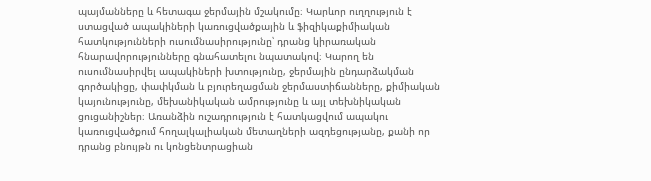պայմանները և հետագա ջերմային մշակումը։ Կարևոր ուղղություն է ստացված ապակիների կառուցվածքային և ֆիզիկաքիմիական հատկությունների ուսումնասիրությունը՝ դրանց կիրառական հնարավորությունները գնահատելու նպատակով։ Կարող են ուսումնասիրվել ապակիների խտությունը, ջերմային ընդարձակման գործակիցը, փափկման և բյուրեղացման ջերմաստիճանները, քիմիական կայունությունը, մեխանիկական ամրությունը և այլ տեխնիկական ցուցանիշներ։ Առանձին ուշադրություն է հատկացվում ապակու կառուցվածքում հողալկալիական մետաղների ազդեցությանը, քանի որ դրանց բնույթն ու կոնցենտրացիան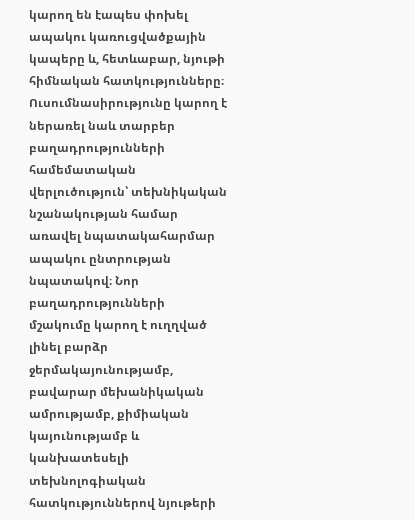կարող են էապես փոխել ապակու կառուցվածքային կապերը և, հետևաբար, նյութի հիմնական հատկությունները։ Ուսումնասիրությունը կարող է ներառել նաև տարբեր բաղադրությունների համեմատական վերլուծություն՝ տեխնիկական նշանակության համար առավել նպատակահարմար ապակու ընտրության նպատակով։ Նոր բաղադրությունների մշակումը կարող է ուղղված լինել բարձր ջերմակայունությամբ, բավարար մեխանիկական ամրությամբ, քիմիական կայունությամբ և կանխատեսելի տեխնոլոգիական հատկություններով նյութերի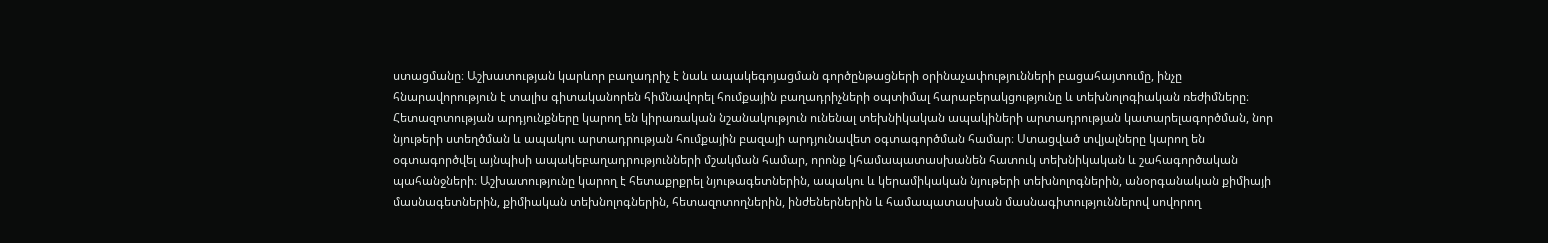ստացմանը։ Աշխատության կարևոր բաղադրիչ է նաև ապակեգոյացման գործընթացների օրինաչափությունների բացահայտումը, ինչը հնարավորություն է տալիս գիտականորեն հիմնավորել հումքային բաղադրիչների օպտիմալ հարաբերակցությունը և տեխնոլոգիական ռեժիմները։ Հետազոտության արդյունքները կարող են կիրառական նշանակություն ունենալ տեխնիկական ապակիների արտադրության կատարելագործման, նոր նյութերի ստեղծման և ապակու արտադրության հումքային բազայի արդյունավետ օգտագործման համար։ Ստացված տվյալները կարող են օգտագործվել այնպիսի ապակեբաղադրությունների մշակման համար, որոնք կհամապատասխանեն հատուկ տեխնիկական և շահագործական պահանջների։ Աշխատությունը կարող է հետաքրքրել նյութագետներին, ապակու և կերամիկական նյութերի տեխնոլոգներին, անօրգանական քիմիայի մասնագետներին, քիմիական տեխնոլոգներին, հետազոտողներին, ինժեներներին և համապատասխան մասնագիտություններով սովորող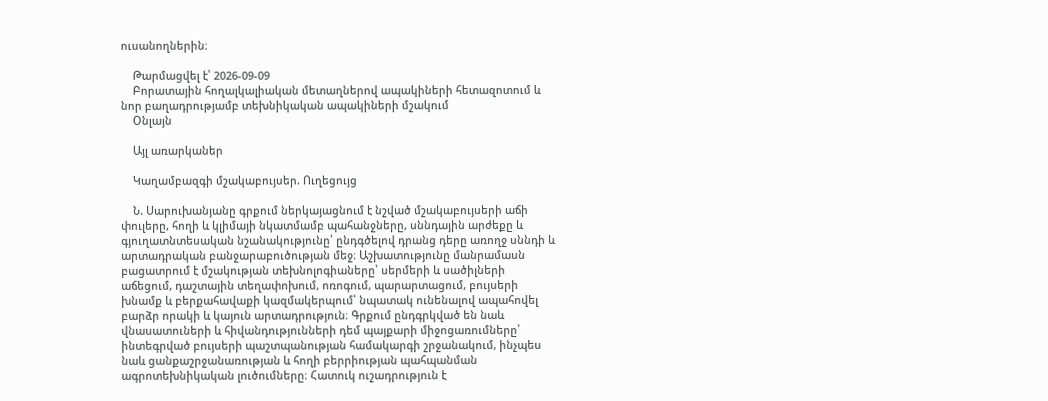ուսանողներին։

    Թարմացվել է՝ 2026-09-09
    Բորատային հողալկալիական մետաղներով ապակիների հետազոտում և նոր բաղադրությամբ տեխնիկական ապակիների մշակում
    Օնլայն

    Այլ առարկաներ

    Կաղամբազգի մշակաբույսեր. Ուղեցույց

    Ն. Սարուխանյանը գրքում ներկայացնում է նշված մշակաբույսերի աճի փուլերը, հողի և կլիմայի նկատմամբ պահանջները, սննդային արժեքը և գյուղատնտեսական նշանակությունը՝ ընդգծելով դրանց դերը առողջ սննդի և արտադրական բանջարաբուծության մեջ։ Աշխատությունը մանրամասն բացատրում է մշակության տեխնոլոգիաները՝ սերմերի և սածիլների աճեցում, դաշտային տեղափոխում, ոռոգում, պարարտացում, բույսերի խնամք և բերքահավաքի կազմակերպում՝ նպատակ ունենալով ապահովել բարձր որակի և կայուն արտադրություն։ Գրքում ընդգրկված են նաև վնասատուների և հիվանդությունների դեմ պայքարի միջոցառումները՝ ինտեգրված բույսերի պաշտպանության համակարգի շրջանակում, ինչպես նաև ցանքաշրջանառության և հողի բերրիության պահպանման ագրոտեխնիկական լուծումները։ Հատուկ ուշադրություն է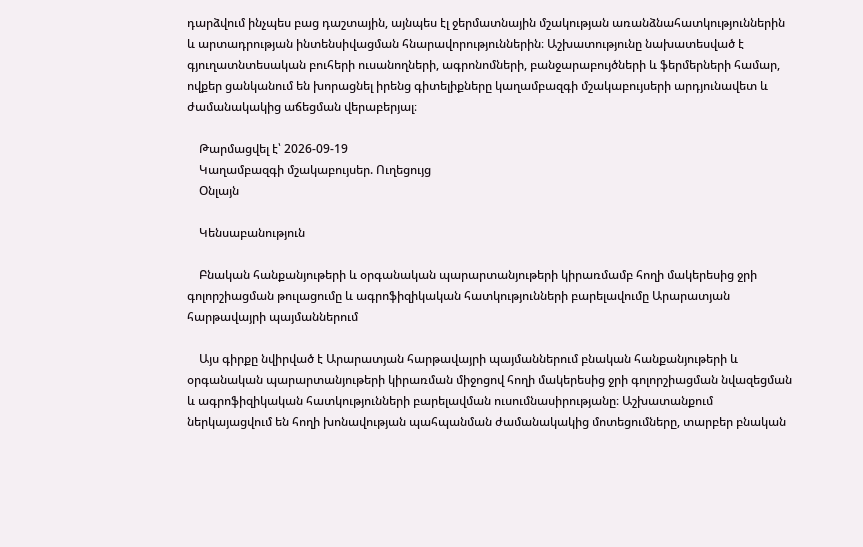դարձվում ինչպես բաց դաշտային, այնպես էլ ջերմատնային մշակության առանձնահատկություններին և արտադրության ինտենսիվացման հնարավորություններին։ Աշխատությունը նախատեսված է գյուղատնտեսական բուհերի ուսանողների, ագրոնոմների, բանջարաբույծների և ֆերմերների համար, ովքեր ցանկանում են խորացնել իրենց գիտելիքները կաղամբազգի մշակաբույսերի արդյունավետ և ժամանակակից աճեցման վերաբերյալ։

    Թարմացվել է՝ 2026-09-19
    Կաղամբազգի մշակաբույսեր. Ուղեցույց
    Օնլայն

    Կենսաբանություն

    Բնական հանքանյութերի և օրգանական պարարտանյութերի կիրառմամբ հողի մակերեսից ջրի գոլորշիացման թուլացումը և ագրոֆիզիկական հատկությունների բարելավումը Արարատյան հարթավայրի պայմաններում

    Այս գիրքը նվիրված է Արարատյան հարթավայրի պայմաններում բնական հանքանյութերի և օրգանական պարարտանյութերի կիրառման միջոցով հողի մակերեսից ջրի գոլորշիացման նվազեցման և ագրոֆիզիկական հատկությունների բարելավման ուսումնասիրությանը։ Աշխատանքում ներկայացվում են հողի խոնավության պահպանման ժամանակակից մոտեցումները, տարբեր բնական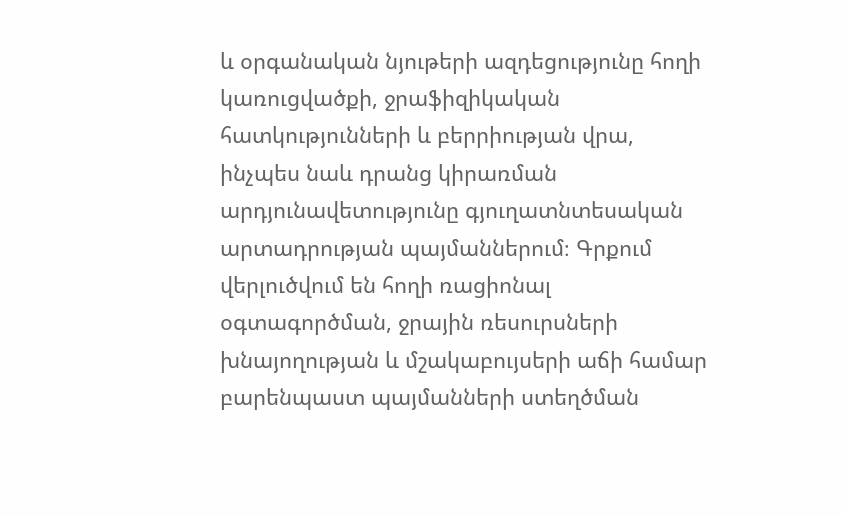և օրգանական նյութերի ազդեցությունը հողի կառուցվածքի, ջրաֆիզիկական հատկությունների և բերրիության վրա, ինչպես նաև դրանց կիրառման արդյունավետությունը գյուղատնտեսական արտադրության պայմաններում։ Գրքում վերլուծվում են հողի ռացիոնալ օգտագործման, ջրային ռեսուրսների խնայողության և մշակաբույսերի աճի համար բարենպաստ պայմանների ստեղծման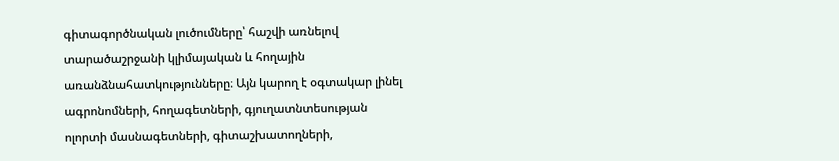գիտագործնական լուծումները՝ հաշվի առնելով տարածաշրջանի կլիմայական և հողային առանձնահատկությունները։ Այն կարող է օգտակար լինել ագրոնոմների, հողագետների, գյուղատնտեսության ոլորտի մասնագետների, գիտաշխատողների,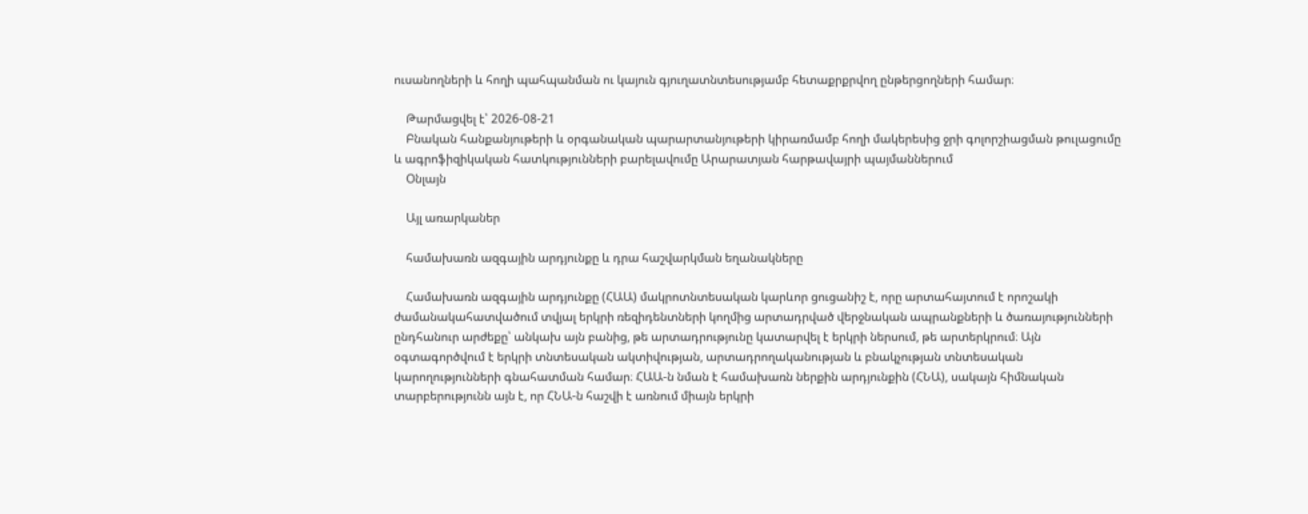ուսանողների և հողի պահպանման ու կայուն գյուղատնտեսությամբ հետաքրքրվող ընթերցողների համար։

    Թարմացվել է՝ 2026-08-21
    Բնական հանքանյութերի և օրգանական պարարտանյութերի կիրառմամբ հողի մակերեսից ջրի գոլորշիացման թուլացումը և ագրոֆիզիկական հատկությունների բարելավումը Արարատյան հարթավայրի պայմաններում
    Օնլայն

    Այլ առարկաներ

    համախառն ազգային արդյունքը և դրա հաշվարկման եղանակները

    Համախառն ազգային արդյունքը (ՀԱԱ) մակրոտնտեսական կարևոր ցուցանիշ է, որը արտահայտում է որոշակի ժամանակահատվածում տվյալ երկրի ռեզիդենտների կողմից արտադրված վերջնական ապրանքների և ծառայությունների ընդհանուր արժեքը՝ անկախ այն բանից, թե արտադրությունը կատարվել է երկրի ներսում, թե արտերկրում։ Այն օգտագործվում է երկրի տնտեսական ակտիվության, արտադրողականության և բնակչության տնտեսական կարողությունների գնահատման համար։ ՀԱԱ-ն նման է համախառն ներքին արդյունքին (ՀՆԱ), սակայն հիմնական տարբերությունն այն է, որ ՀՆԱ-ն հաշվի է առնում միայն երկրի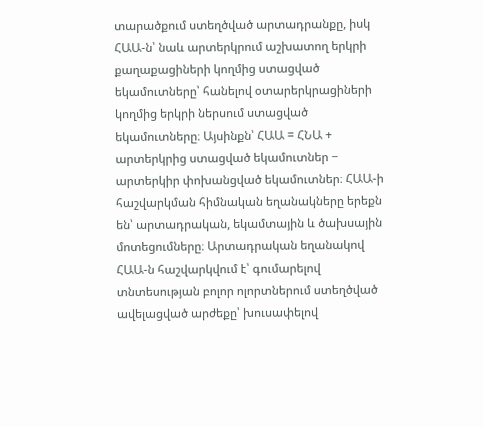տարածքում ստեղծված արտադրանքը, իսկ ՀԱԱ-ն՝ նաև արտերկրում աշխատող երկրի քաղաքացիների կողմից ստացված եկամուտները՝ հանելով օտարերկրացիների կողմից երկրի ներսում ստացված եկամուտները։ Այսինքն՝ ՀԱԱ = ՀՆԱ + արտերկրից ստացված եկամուտներ − արտերկիր փոխանցված եկամուտներ։ ՀԱԱ-ի հաշվարկման հիմնական եղանակները երեքն են՝ արտադրական, եկամտային և ծախսային մոտեցումները։ Արտադրական եղանակով ՀԱԱ-ն հաշվարկվում է՝ գումարելով տնտեսության բոլոր ոլորտներում ստեղծված ավելացված արժեքը՝ խուսափելով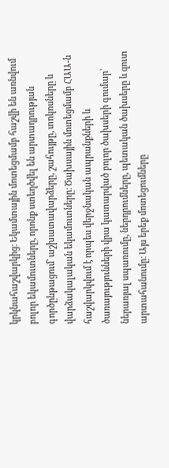կրկնահաշվարկից։ Եկամտային մոտեցմամբ հաշվի են առնվում բոլոր եկամուտները, որոնք ստեղծվել են արտադրության գործընթացում՝ աշխատավարձերը, շահույթը, տոկոսները և վարձակալական եկամուտները։ Ծախսային մոտեցմամբ ՀԱԱ-ն հաշվարկվում է որպես վերջնական ապրանքների և ծառայությունների վրա կատարված բոլոր ծախսերի գումար՝ ներառյալ սպառումը, ներդրումները, պետական ծախսերը և զուտ արտահանումը։ Այս երեք մոտեցումները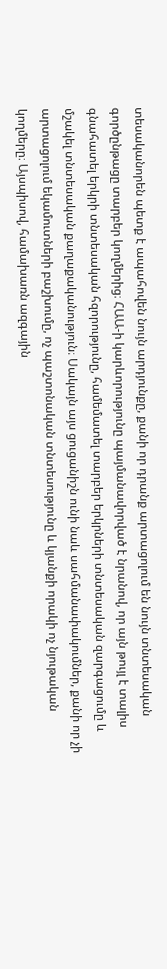տեսականորեն պետք է ապահովեն նույն արդյունքը, քանի որ դրանք արտացոլում են նույն տնտեսական գործընթացը տարբեր կողմերից։ ՀԱԱ-ի կարևորությունը պայմանավորված է նրանով, որ այն թույլ է տալիս գնահատել երկրի տնտեսական հզորությունը, համեմատել տարբեր երկրների տնտեսական զարգացումը և մշակել տնտեսական քաղաքականություն։ Սակայն այս ցուցանիշն ունի նաև սահմանափակումներ, քանի որ չի արտացոլում եկամուտների բաշխումը, ոչ պաշտոնական տնտեսությունը և կյանքի որակի ոչ նյութական կողմերը։ Այսպիսով, համախառն ազգային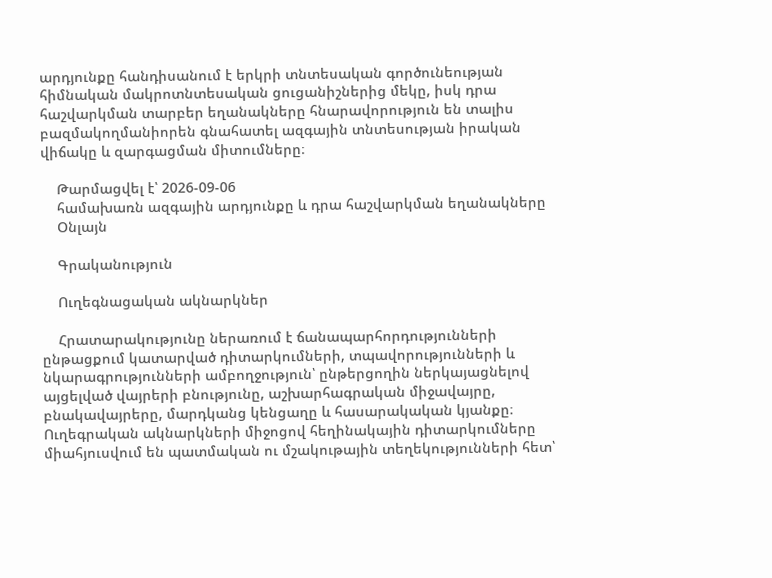արդյունքը հանդիսանում է երկրի տնտեսական գործունեության հիմնական մակրոտնտեսական ցուցանիշներից մեկը, իսկ դրա հաշվարկման տարբեր եղանակները հնարավորություն են տալիս բազմակողմանիորեն գնահատել ազգային տնտեսության իրական վիճակը և զարգացման միտումները։

    Թարմացվել է՝ 2026-09-06
    համախառն ազգային արդյունքը և դրա հաշվարկման եղանակները
    Օնլայն

    Գրականություն

    Ուղեգնացական ակնարկներ

    Հրատարակությունը ներառում է ճանապարհորդությունների ընթացքում կատարված դիտարկումների, տպավորությունների և նկարագրությունների ամբողջություն՝ ընթերցողին ներկայացնելով այցելված վայրերի բնությունը, աշխարհագրական միջավայրը, բնակավայրերը, մարդկանց կենցաղը և հասարակական կյանքը։ Ուղեգրական ակնարկների միջոցով հեղինակային դիտարկումները միահյուսվում են պատմական ու մշակութային տեղեկությունների հետ՝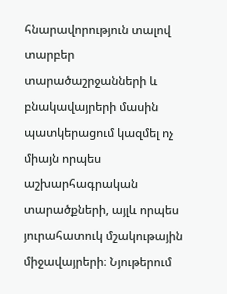հնարավորություն տալով տարբեր տարածաշրջանների և բնակավայրերի մասին պատկերացում կազմել ոչ միայն որպես աշխարհագրական տարածքների, այլև որպես յուրահատուկ մշակութային միջավայրերի։ Նյութերում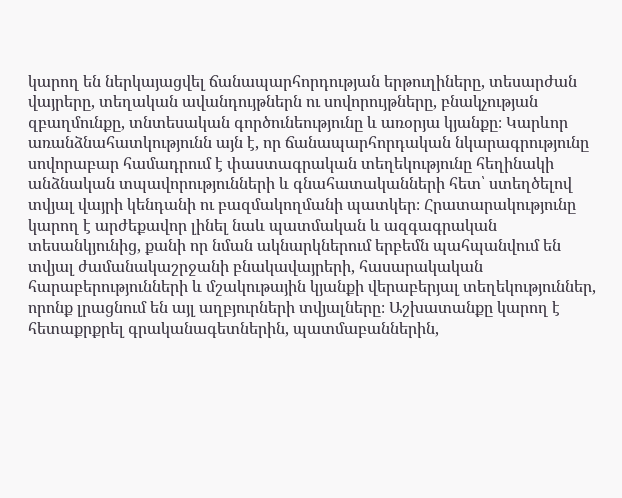կարող են ներկայացվել ճանապարհորդության երթուղիները, տեսարժան վայրերը, տեղական ավանդույթներն ու սովորույթները, բնակչության զբաղմունքը, տնտեսական գործունեությունը և առօրյա կյանքը։ Կարևոր առանձնահատկությունն այն է, որ ճանապարհորդական նկարագրությունը սովորաբար համադրում է փաստագրական տեղեկությունը հեղինակի անձնական տպավորությունների և գնահատականների հետ՝ ստեղծելով տվյալ վայրի կենդանի ու բազմակողմանի պատկեր։ Հրատարակությունը կարող է արժեքավոր լինել նաև պատմական և ազգագրական տեսանկյունից, քանի որ նման ակնարկներում երբեմն պահպանվում են տվյալ ժամանակաշրջանի բնակավայրերի, հասարակական հարաբերությունների և մշակութային կյանքի վերաբերյալ տեղեկություններ, որոնք լրացնում են այլ աղբյուրների տվյալները։ Աշխատանքը կարող է հետաքրքրել գրականագետներին, պատմաբաններին,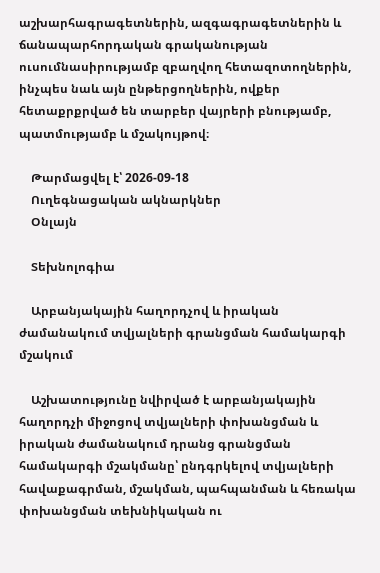աշխարհագրագետներին, ազգագրագետներին և ճանապարհորդական գրականության ուսումնասիրությամբ զբաղվող հետազոտողներին, ինչպես նաև այն ընթերցողներին, ովքեր հետաքրքրված են տարբեր վայրերի բնությամբ, պատմությամբ և մշակույթով։

    Թարմացվել է՝ 2026-09-18
    Ուղեգնացական ակնարկներ
    Օնլայն

    Տեխնոլոգիա

    Արբանյակային հաղորդչով և իրական ժամանակում տվյալների գրանցման համակարգի մշակում

    Աշխատությունը նվիրված է արբանյակային հաղորդչի միջոցով տվյալների փոխանցման և իրական ժամանակում դրանց գրանցման համակարգի մշակմանը՝ ընդգրկելով տվյալների հավաքագրման, մշակման, պահպանման և հեռակա փոխանցման տեխնիկական ու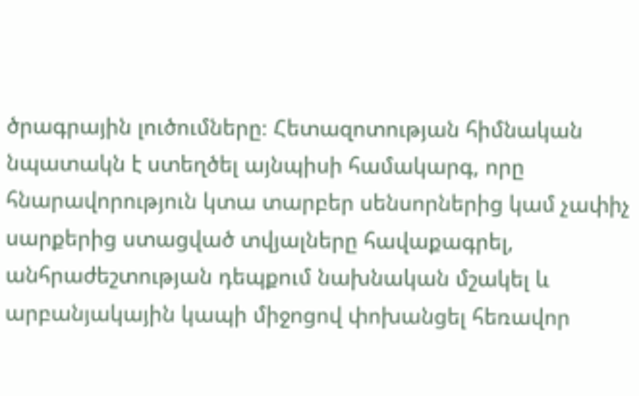ծրագրային լուծումները։ Հետազոտության հիմնական նպատակն է ստեղծել այնպիսի համակարգ, որը հնարավորություն կտա տարբեր սենսորներից կամ չափիչ սարքերից ստացված տվյալները հավաքագրել, անհրաժեշտության դեպքում նախնական մշակել և արբանյակային կապի միջոցով փոխանցել հեռավոր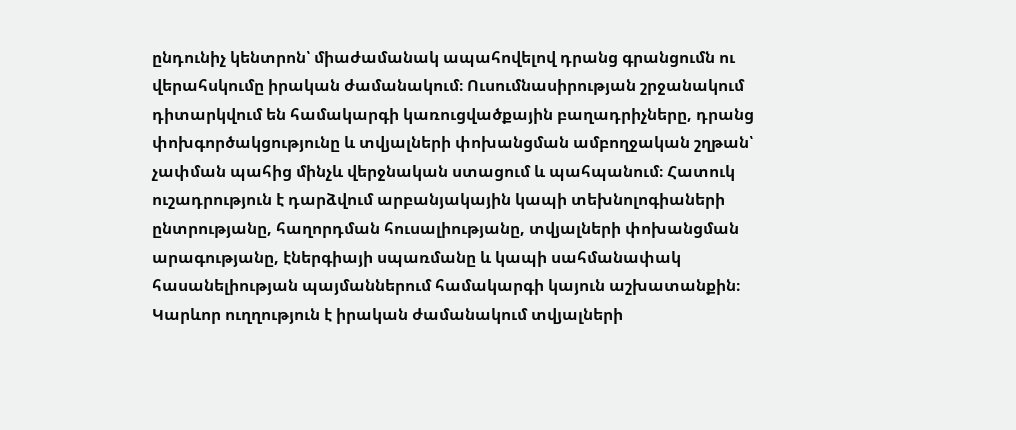ընդունիչ կենտրոն՝ միաժամանակ ապահովելով դրանց գրանցումն ու վերահսկումը իրական ժամանակում։ Ուսումնասիրության շրջանակում դիտարկվում են համակարգի կառուցվածքային բաղադրիչները, դրանց փոխգործակցությունը և տվյալների փոխանցման ամբողջական շղթան՝ չափման պահից մինչև վերջնական ստացում և պահպանում։ Հատուկ ուշադրություն է դարձվում արբանյակային կապի տեխնոլոգիաների ընտրությանը, հաղորդման հուսալիությանը, տվյալների փոխանցման արագությանը, էներգիայի սպառմանը և կապի սահմանափակ հասանելիության պայմաններում համակարգի կայուն աշխատանքին։ Կարևոր ուղղություն է իրական ժամանակում տվյալների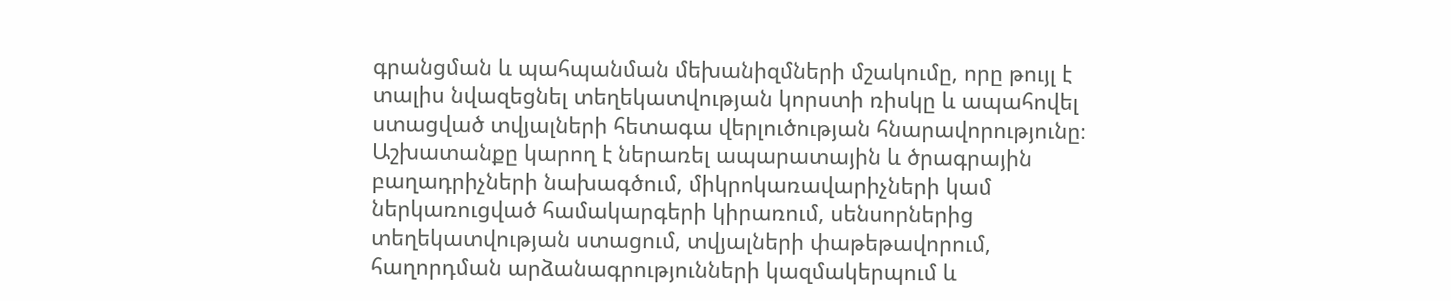գրանցման և պահպանման մեխանիզմների մշակումը, որը թույլ է տալիս նվազեցնել տեղեկատվության կորստի ռիսկը և ապահովել ստացված տվյալների հետագա վերլուծության հնարավորությունը։ Աշխատանքը կարող է ներառել ապարատային և ծրագրային բաղադրիչների նախագծում, միկրոկառավարիչների կամ ներկառուցված համակարգերի կիրառում, սենսորներից տեղեկատվության ստացում, տվյալների փաթեթավորում, հաղորդման արձանագրությունների կազմակերպում և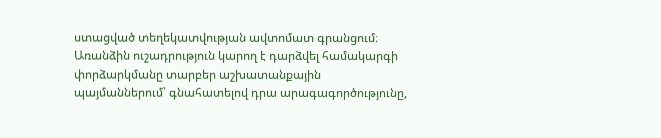ստացված տեղեկատվության ավտոմատ գրանցում։ Առանձին ուշադրություն կարող է դարձվել համակարգի փորձարկմանը տարբեր աշխատանքային պայմաններում՝ գնահատելով դրա արագագործությունը,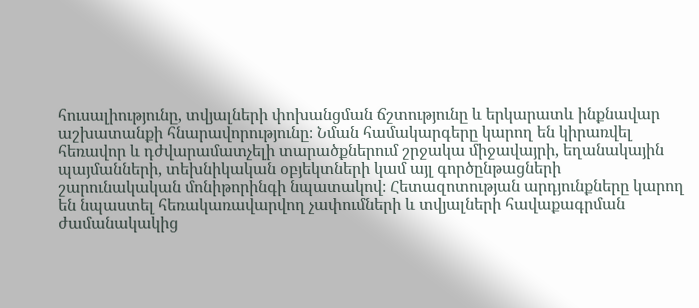հուսալիությունը, տվյալների փոխանցման ճշտությունը և երկարատև ինքնավար աշխատանքի հնարավորությունը։ Նման համակարգերը կարող են կիրառվել հեռավոր և դժվարամատչելի տարածքներում շրջակա միջավայրի, եղանակային պայմանների, տեխնիկական օբյեկտների կամ այլ գործընթացների շարունակական մոնիթորինգի նպատակով։ Հետազոտության արդյունքները կարող են նպաստել հեռակառավարվող չափումների և տվյալների հավաքագրման ժամանակակից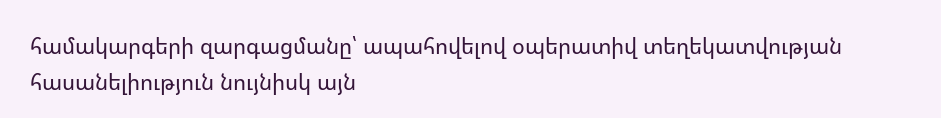համակարգերի զարգացմանը՝ ապահովելով օպերատիվ տեղեկատվության հասանելիություն նույնիսկ այն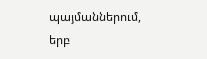պայմաններում, երբ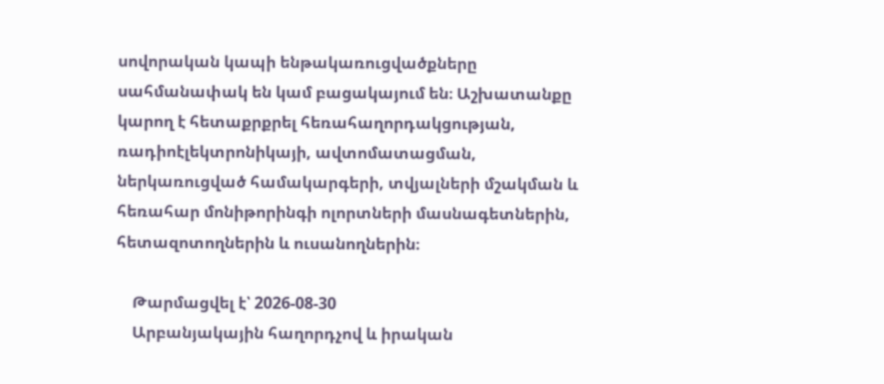սովորական կապի ենթակառուցվածքները սահմանափակ են կամ բացակայում են։ Աշխատանքը կարող է հետաքրքրել հեռահաղորդակցության, ռադիոէլեկտրոնիկայի, ավտոմատացման, ներկառուցված համակարգերի, տվյալների մշակման և հեռահար մոնիթորինգի ոլորտների մասնագետներին, հետազոտողներին և ուսանողներին։

    Թարմացվել է՝ 2026-08-30
    Արբանյակային հաղորդչով և իրական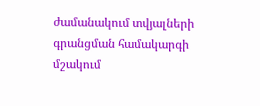ժամանակում տվյալների գրանցման համակարգի մշակում